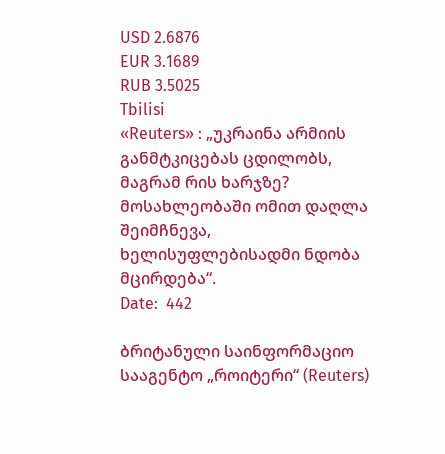USD 2.6876
EUR 3.1689
RUB 3.5025
Tbilisi
«Reuters» : „უკრაინა არმიის განმტკიცებას ცდილობს, მაგრამ რის ხარჯზე? მოსახლეობაში ომით დაღლა შეიმჩნევა, ხელისუფლებისადმი ნდობა მცირდება“.
Date:  442

ბრიტანული საინფორმაციო სააგენტო „როიტერი“ (Reuters)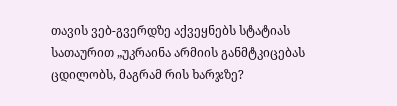თავის ვებ-გვერდზე აქვეყნებს სტატიას სათაურით „უკრაინა არმიის განმტკიცებას ცდილობს, მაგრამ რის ხარჯზე?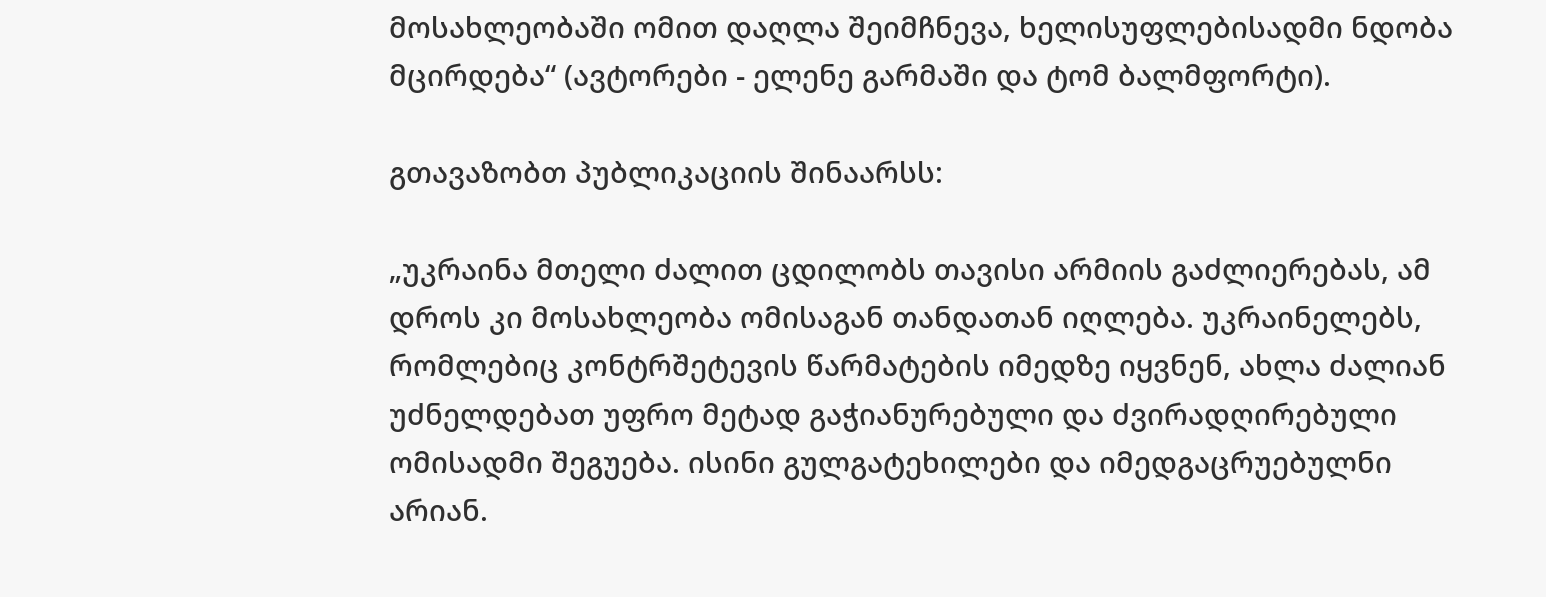მოსახლეობაში ომით დაღლა შეიმჩნევა, ხელისუფლებისადმი ნდობა მცირდება“ (ავტორები - ელენე გარმაში და ტომ ბალმფორტი).

გთავაზობთ პუბლიკაციის შინაარსს:

„უკრაინა მთელი ძალით ცდილობს თავისი არმიის გაძლიერებას, ამ დროს კი მოსახლეობა ომისაგან თანდათან იღლება. უკრაინელებს, რომლებიც კონტრშეტევის წარმატების იმედზე იყვნენ, ახლა ძალიან უძნელდებათ უფრო მეტად გაჭიანურებული და ძვირადღირებული ომისადმი შეგუება. ისინი გულგატეხილები და იმედგაცრუებულნი არიან.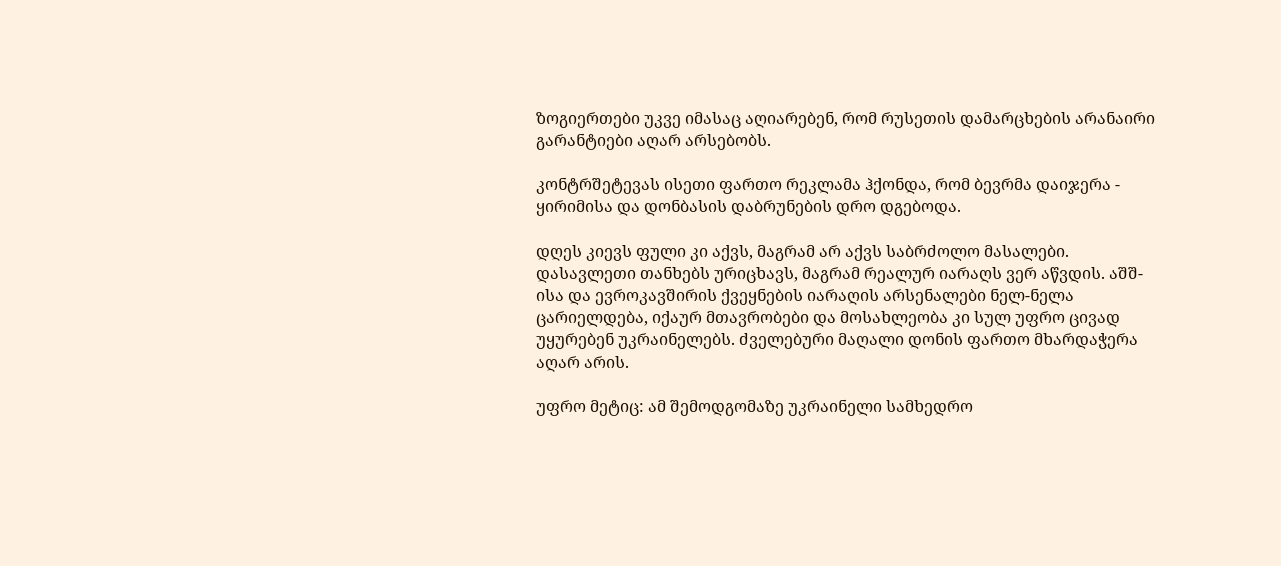ზოგიერთები უკვე იმასაც აღიარებენ, რომ რუსეთის დამარცხების არანაირი გარანტიები აღარ არსებობს.

კონტრშეტევას ისეთი ფართო რეკლამა ჰქონდა, რომ ბევრმა დაიჯერა - ყირიმისა და დონბასის დაბრუნების დრო დგებოდა.

დღეს კიევს ფული კი აქვს, მაგრამ არ აქვს საბრძოლო მასალები. დასავლეთი თანხებს ურიცხავს, მაგრამ რეალურ იარაღს ვერ აწვდის. აშშ-ისა და ევროკავშირის ქვეყნების იარაღის არსენალები ნელ-ნელა ცარიელდება, იქაურ მთავრობები და მოსახლეობა კი სულ უფრო ცივად უყურებენ უკრაინელებს. ძველებური მაღალი დონის ფართო მხარდაჭერა აღარ არის.

უფრო მეტიც: ამ შემოდგომაზე უკრაინელი სამხედრო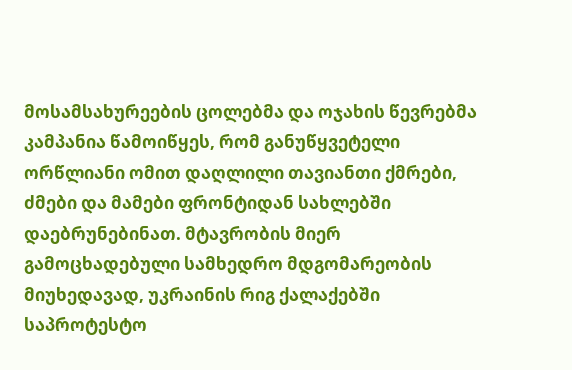მოსამსახურეების ცოლებმა და ოჯახის წევრებმა კამპანია წამოიწყეს, რომ განუწყვეტელი ორწლიანი ომით დაღლილი თავიანთი ქმრები, ძმები და მამები ფრონტიდან სახლებში დაებრუნებინათ. მტავრობის მიერ გამოცხადებული სამხედრო მდგომარეობის მიუხედავად, უკრაინის რიგ ქალაქებში საპროტესტო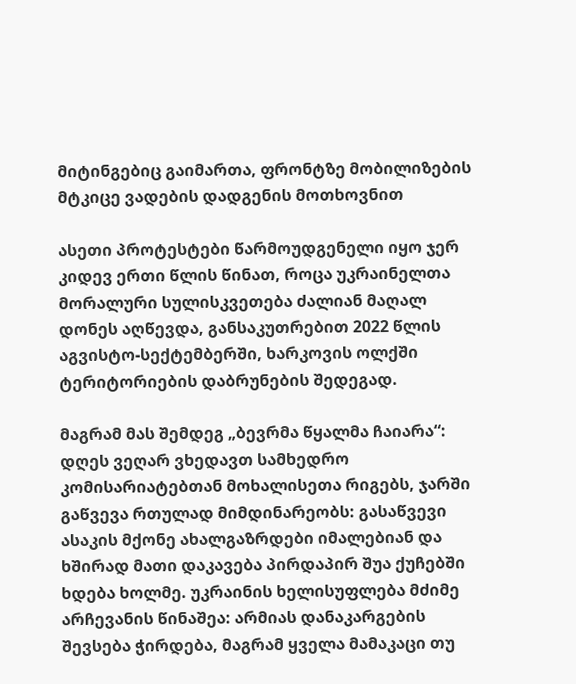მიტინგებიც გაიმართა, ფრონტზე მობილიზების მტკიცე ვადების დადგენის მოთხოვნით

ასეთი პროტესტები წარმოუდგენელი იყო ჯერ კიდევ ერთი წლის წინათ, როცა უკრაინელთა მორალური სულისკვეთება ძალიან მაღალ დონეს აღწევდა, განსაკუთრებით 2022 წლის აგვისტო-სექტემბერში, ხარკოვის ოლქში ტერიტორიების დაბრუნების შედეგად.

მაგრამ მას შემდეგ „ბევრმა წყალმა ჩაიარა“: დღეს ვეღარ ვხედავთ სამხედრო კომისარიატებთან მოხალისეთა რიგებს, ჯარში გაწვევა რთულად მიმდინარეობს: გასაწვევი ასაკის მქონე ახალგაზრდები იმალებიან და ხშირად მათი დაკავება პირდაპირ შუა ქუჩებში ხდება ხოლმე. უკრაინის ხელისუფლება მძიმე არჩევანის წინაშეა: არმიას დანაკარგების შევსება ჭირდება, მაგრამ ყველა მამაკაცი თუ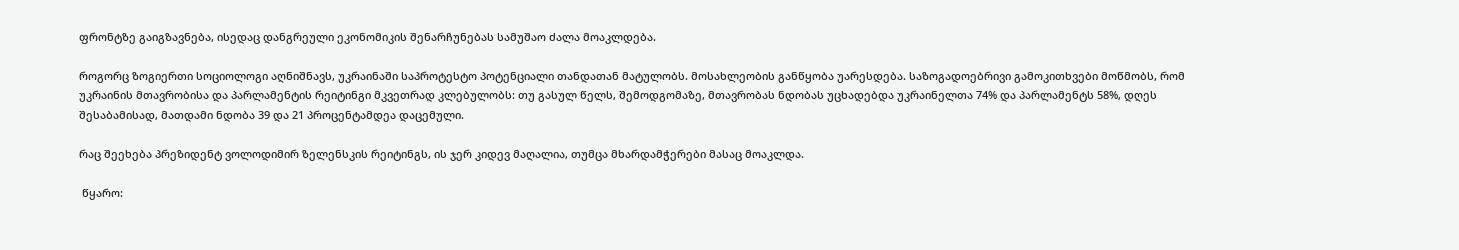ფრონტზე გაიგზავნება, ისედაც დანგრეული ეკონომიკის შენარჩუნებას სამუშაო ძალა მოაკლდება.

როგორც ზოგიერთი სოციოლოგი აღნიშნავს, უკრაინაში საპროტესტო პოტენციალი თანდათან მატულობს. მოსახლეობის განწყობა უარესდება. საზოგადოებრივი გამოკითხვები მოწმობს, რომ უკრაინის მთავრობისა და პარლამენტის რეიტინგი მკვეთრად კლებულობს: თუ გასულ წელს, შემოდგომაზე, მთავრობას ნდობას უცხადებდა უკრაინელთა 74% და პარლამენტს 58%, დღეს შესაბამისად, მათდამი ნდობა 39 და 21 პროცენტამდეა დაცემული.

რაც შეეხება პრეზიდენტ ვოლოდიმირ ზელენსკის რეიტინგს, ის ჯერ კიდევ მაღალია, თუმცა მხარდამჭერები მასაც მოაკლდა.

 წყარო: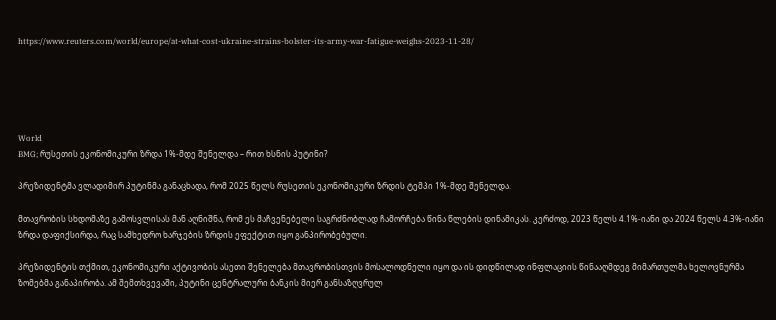https://www.reuters.com/world/europe/at-what-cost-ukraine-strains-bolster-its-army-war-fatigue-weighs-2023-11-28/





World
BMG; რუსეთის ეკონომიკური ზრდა 1%-მდე შენელდა – რით ხსნის პუტინი?

პრეზიდენტმა ვლადიმირ პუტინმა განაცხადა, რომ 2025 წელს რუსეთის ეკონომიკური ზრდის ტემპი 1%-მდე შენელდა.

მთავრობის სხდომაზე გამოსვლისას მან აღნიშნა, რომ ეს მაჩვენებელი საგრძნობლად ჩამორჩება წინა წლების დინამიკას. კერძოდ, 2023 წელს 4.1%-იანი და 2024 წელს 4.3%-იანი ზრდა დაფიქსირდა, რაც სამხედრო ხარჯების ზრდის ეფექტით იყო განპირობებული.

პრეზიდენტის თქმით, ეკონომიკური აქტივობის ასეთი შენელება მთავრობისთვის მოსალოდნელი იყო და ის დიდწილად ინფლაციის წინააღმდეგ მიმართულმა ხელოვნურმა ზომებმა განაპირობა. ამ შემთხვევაში, პუტინი ცენტრალური ბანკის მიერ განსაზღვრულ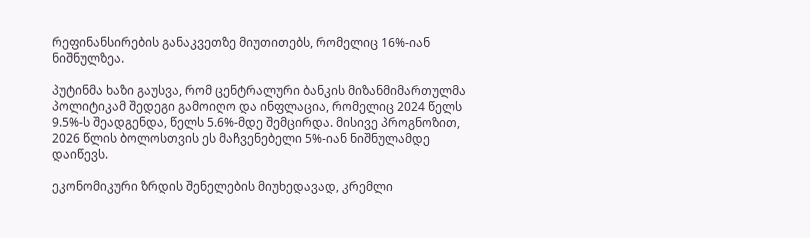რეფინანსირების განაკვეთზე მიუთითებს, რომელიც 16%-იან ნიშნულზეა.

პუტინმა ხაზი გაუსვა, რომ ცენტრალური ბანკის მიზანმიმართულმა პოლიტიკამ შედეგი გამოიღო და ინფლაცია, რომელიც 2024 წელს 9.5%-ს შეადგენდა, წელს 5.6%-მდე შემცირდა. მისივე პროგნოზით, 2026 წლის ბოლოსთვის ეს მაჩვენებელი 5%-იან ნიშნულამდე დაიწევს.

ეკონომიკური ზრდის შენელების მიუხედავად, კრემლი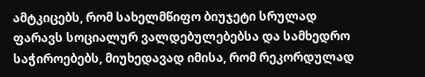ამტკიცებს, რომ სახელმწიფო ბიუჯეტი სრულად ფარავს სოციალურ ვალდებულებებსა და სამხედრო საჭიროებებს, მიუხედავად იმისა, რომ რეკორდულად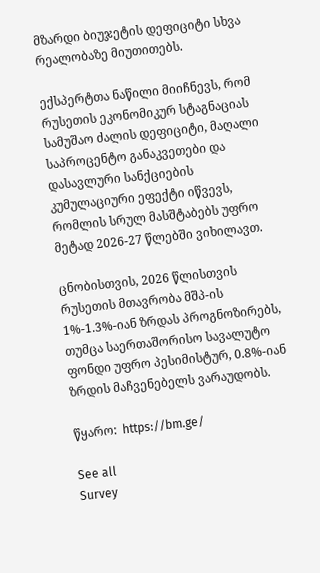მზარდი ბიუჯეტის დეფიციტი სხვა რეალობაზე მიუთითებს.

ექსპერტთა ნაწილი მიიჩნევს, რომ რუსეთის ეკონომიკურ სტაგნაციას სამუშაო ძალის დეფიციტი, მაღალი საპროცენტო განაკვეთები და დასავლური სანქციების კუმულაციური ეფექტი იწვევს, რომლის სრულ მასშტაბებს უფრო მეტად 2026-27 წლებში ვიხილავთ.

ცნობისთვის, 2026 წლისთვის რუსეთის მთავრობა მშპ-ის 1%-1.3%-იან ზრდას პროგნოზირებს, თუმცა საერთაშორისო სავალუტო ფონდი უფრო პესიმისტურ, 0.8%-იან ზრდის მაჩვენებელს ვარაუდობს.

წყარო:  https://bm.ge/

See all
Survey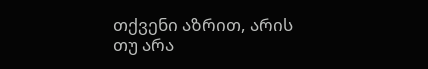თქვენი აზრით, არის თუ არა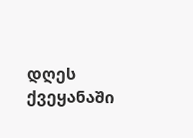დღეს ქვეყანაში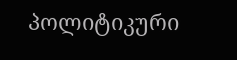პოლიტიკური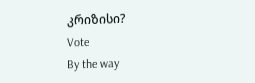კრიზისი?
Vote
By the way